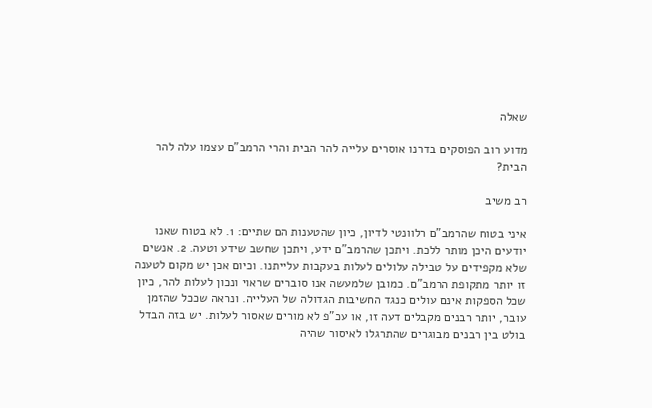שאלה

מדוע רוב הפוסקים בדרנו אוסרים עלייה להר הבית והרי הרמב"ם עצמו עלה להר הבית?

רב משיב

איני בטוח שהרמב"ם רלוונטי לדיון, כיון שהטענות הם שתיים: 1. לא בטוח שאנו יודעים היכן מותר ללכת. ויתכן שהרמב"ם ידע, ויתכן שחשב שידע וטעה. 2. אנשים שלא מקפידים על טבילה עלולים לעלות בעקבות עלייתנו. וכיום אכן יש מקום לטענה זו יותר מתקופת הרמב"ם. כמובן שלמעשה אנו סוברים שראוי ונכון לעלות להר, כיון שכל הספקות אינם עולים כנגד החשיבות הגדולה של העלייה. ונראה שככל שהזמן עובר, יותר רבנים מקבלים דעה זו, או עכ"פ לא מורים שאסור לעלות. יש בזה הבדל בולט בין רבנים מבוגרים שהתרגלו לאיסור שהיה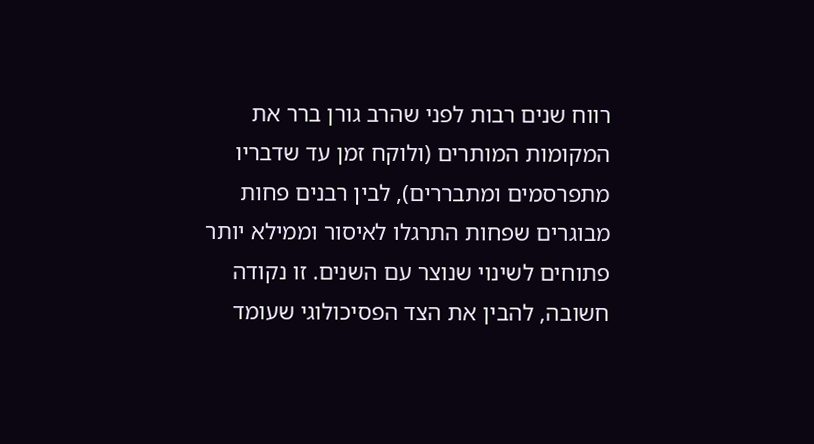רווח שנים רבות לפני שהרב גורן ברר את המקומות המותרים (ולוקח זמן עד שדבריו מתפרסמים ומתבררים), לבין רבנים פחות מבוגרים שפחות התרגלו לאיסור וממילא יותר פתוחים לשינוי שנוצר עם השנים. זו נקודה חשובה, להבין את הצד הפסיכולוגי שעומד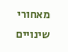מאחורי שינויים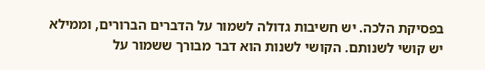בפסיקת הלכה. יש חשיבות גדולה לשמור על הדברים הברורים, וממילא יש קושי לשנותם. הקושי לשנות הוא דבר מבורך ששמור על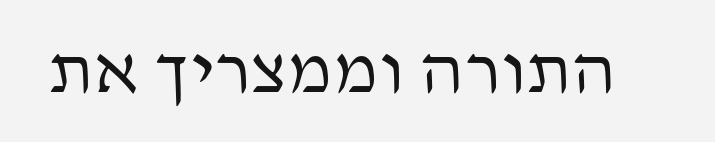התורה וממצריך את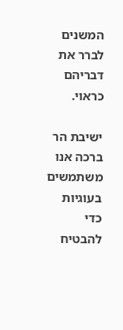המשנים לברר את דבריהם כראוי.

ישיבת הר ברכה אנו משתמשים בעוגיות כדי להבטיח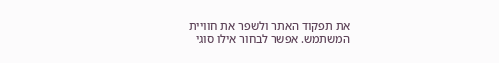את תפקוד האתר ולשפר את חוויית המשתמש. אפשר לבחור אילו סוגי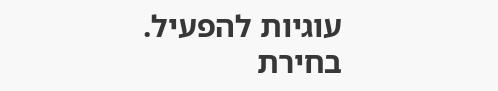עוגיות להפעיל.
בחירת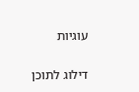עוגיות


דילוג לתוכן